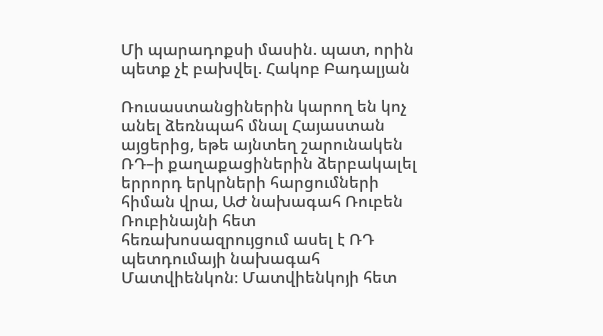Մի պարադոքսի մասին. պատ, որին պետք չէ բախվել. Հակոբ Բադալյան

Ռուսաստանցիներին կարող են կոչ անել ձեռնպահ մնալ Հայաստան այցերից, եթե այնտեղ շարունակեն ՌԴ–ի քաղաքացիներին ձերբակալել երրորդ երկրների հարցումների հիման վրա, ԱԺ նախագահ Ռուբեն Ռուբինայնի հետ հեռախոսազրույցում ասել է ՌԴ պետդումայի նախագահ Մատվիենկոն։ Մատվիենկոյի հետ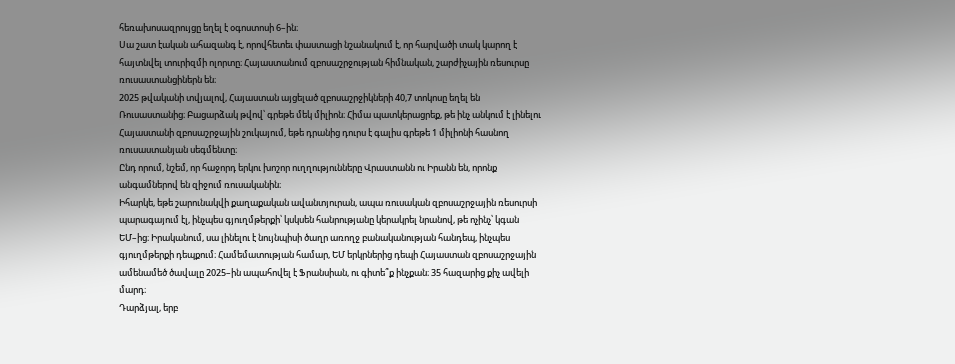հեռախոսազրույցը եղել է օգոստոսի 6–ին։
Սա շատ էական ահազանգ է, որովհետեւ փաստացի նշանակում է, որ հարվածի տակ կարող է հայտնվել տուրիզմի ոլորտը։ Հայաստանում զբոսաշրջության հիմնական, շարժիչային ռեսուրսը ռուսաստանցիներն են։
2025 թվականի տվյալով, Հայաստան այցելած զբոսաշրջիկների 40,7 տոկոսը եղել են Ռուսաստանից։ Բացարձակ թվով՝ գրեթե մեկ միլիոն։ Հիմա պատկերացրեք, թե ինչ անկում է լինելու Հայաստանի զբոսաշրջային շուկայում, եթե դրանից դուրս է գալիս գրեթե 1 միլիոնի հասնող ռուսաստանյան սեգմենտը։
Ընդ որում, նշեմ, որ հաջորդ երկու խոշոր ուղղությունները Վրաստանն ու Իրանն են, որոնք անգամներով են զիջում ռուսականին։
Իհարկե, եթե շարունակվի քաղաքական ավանտյուրան, ապա ռուսական զբոսաշրջային ռեսուրսի պարագայում էլ, ինչպես գյուղմթերքի՝ կսկսեն հանրությանը կերակրել նրանով, թե ոչինչ՝ կգան ԵՄ–ից։ Իրականում, սա լինելու է նույնպիսի ծաղր առողջ բանականության հանդեպ, ինչպես գյուղմթերքի դեպքում։ Համեմատության համար, ԵՄ երկրներից դեպի Հայաստան զբոսաշրջային ամենամեծ ծավալը 2025–ին ապահովել է Ֆրանսիան, ու գիտե՞ք ինչքան։ 35 հազարից քիչ ավելի մարդ։
Դարձյալ, երբ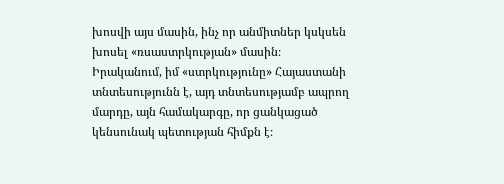խոսվի այս մասին, ինչ որ անմիտներ կսկսեն խոսել «ռսաստրկության» մասին։ Իրականում, իմ «ստրկությունը» Հայաստանի տնտեսությունն է, այդ տնտեսությամբ ապրող մարդը, այն համակարգը, որ ցանկացած կենսունակ պետության հիմքն է։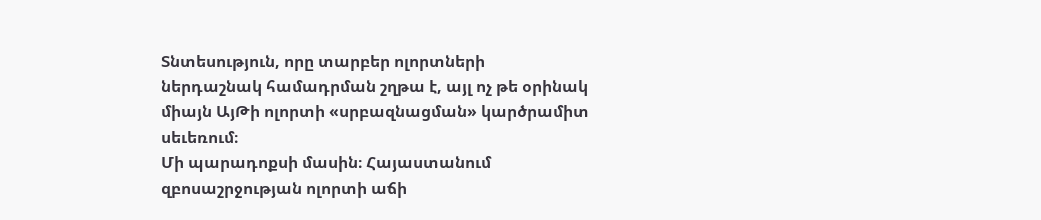Տնտեսություն, որը տարբեր ոլորտների ներդաշնակ համադրման շղթա է, այլ ոչ թե օրինակ միայն ԱյԹի ոլորտի «սրբազնացման» կարծրամիտ սեւեռում։
Մի պարադոքսի մասին։ Հայաստանում զբոսաշրջության ոլորտի աճի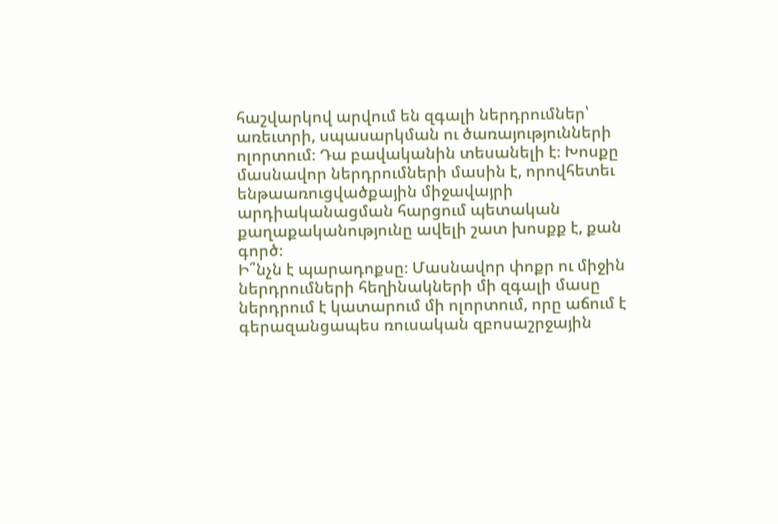հաշվարկով արվում են զգալի ներդրումներ՝ առեւտրի, սպասարկման ու ծառայությունների ոլորտում։ Դա բավականին տեսանելի է։ Խոսքը մասնավոր ներդրումների մասին է, որովհետեւ ենթաառուցվածքային միջավայրի արդիականացման հարցում պետական քաղաքականությունը ավելի շատ խոսքք է, քան գործ։
Ի՞նչն է պարադոքսը։ Մասնավոր փոքր ու միջին ներդրումների հեղինակների մի զգալի մասը ներդրում է կատարում մի ոլորտում, որը աճում է գերազանցապես ռուսական զբոսաշրջային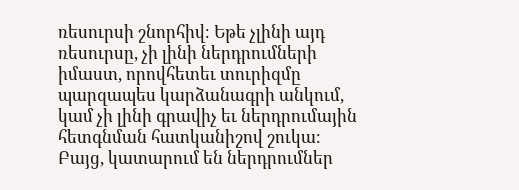ռեսուրսի շնորհիվ։ Եթե չլինի այդ ռեսուրսը, չի լինի ներդրումների իմաստ, որովհետեւ տուրիզմը պարզապես կարձանագրի անկում, կամ չի լինի գրավիչ եւ ներդրումային հետգնման հատկանիշով շուկա։
Բայց, կատարում են ներդրումներ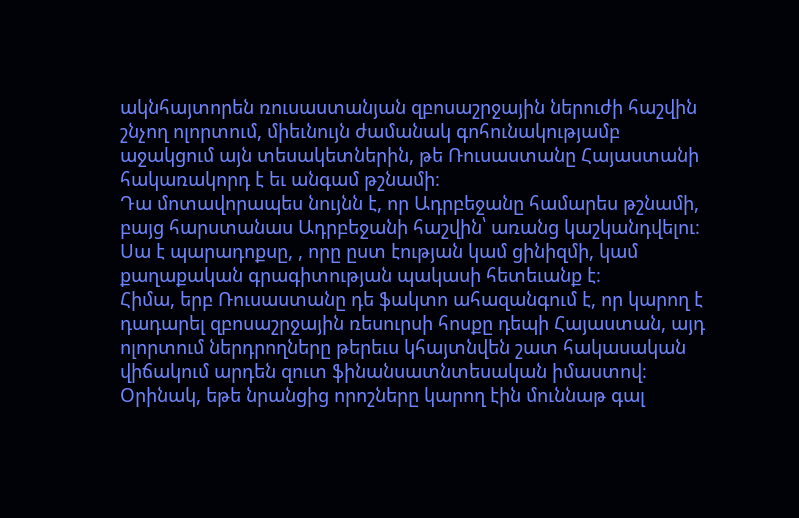ակնհայտորեն ռուսաստանյան զբոսաշրջային ներուժի հաշվին շնչող ոլորտում, միեւնույն ժամանակ գոհունակությամբ աջակցում այն տեսակետներին, թե Ռուսաստանը Հայաստանի հակառակորդ է եւ անգամ թշնամի։
Դա մոտավորապես նույնն է, որ Ադրբեջանը համարես թշնամի, բայց հարստանաս Ադրբեջանի հաշվին՝ առանց կաշկանդվելու։ Սա է պարադոքսը, , որը ըստ էության կամ ցինիզմի, կամ քաղաքական գրագիտության պակասի հետեւանք է։
Հիմա, երբ Ռուսաստանը դե ֆակտո ահազանգում է, որ կարող է դադարել զբոսաշրջային ռեսուրսի հոսքը դեպի Հայաստան, այդ ոլորտում ներդրողները թերեւս կհայտնվեն շատ հակասական վիճակում արդեն զուտ ֆինանսատնտեսական իմաստով։ Օրինակ, եթե նրանցից որոշները կարող էին մուննաթ գալ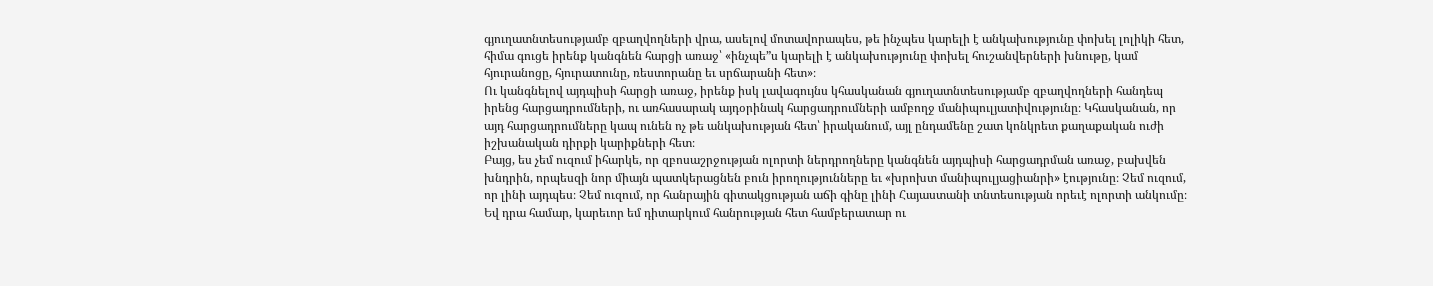գյուղատնտեսությամբ զբաղվողների վրա, ասելով մոտավորապես, թե ինչպես կարելի է անկախությունը փոխել լոլիկի հետ, հիմա գուցե իրենք կանգնեն հարցի առաջ՝ «ինչպե”ս կարելի է անկախությունը փոխել հուշանվերների խնութը, կամ հյուրանոցը, հյուրատունը, ռեստորանը եւ սրճարանի հետ»։
Ու կանգնելով այդպիսի հարցի առաջ, իրենք իսկ լավագույնս կհասկանան գյուղատնտեսությամբ զբաղվողների հանդեպ իրենց հարցադրումների, ու առհասարակ այդօրինակ հարցադրումների ամբողջ մանիպուլյատիվությունը։ Կհասկանան, որ այդ հարցադրումները կապ ունեն ոչ թե անկախության հետ՝ իրականում, այլ ընդամենը շատ կոնկրետ քաղաքական ուժի իշխանական դիրքի կարիքների հետ։
Բայց, ես չեմ ուզում իհարկե, որ զբոսաշրջության ոլորտի ներդրողները կանգնեն այդպիսի հարցադրման առաջ, բախվեն խնդրին, որպեսզի նոր միայն պատկերացնեն բուն իրողությունները եւ «խրոխտ մանիպուլյացիանրի» էությունը։ Չեմ ուզում, որ լինի այդպես։ Չեմ ուզում, որ հանրային գիտակցության աճի գինը լինի Հայաստանի տնտեսության որեւէ ոլորտի անկումը։ Եվ դրա համար, կարեւոր եմ դիտարկում հանրության հետ համբերատար ու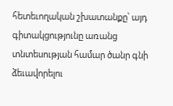հետեւողական շխատանքը՝ այդ գիտակցությունը առանց տնտեսության համար ծանր գնի ձեւավորելու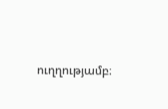ուղղությամբ։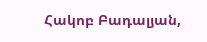Հակոբ Բադալյան,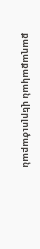քաղաքական վերլուծաբան